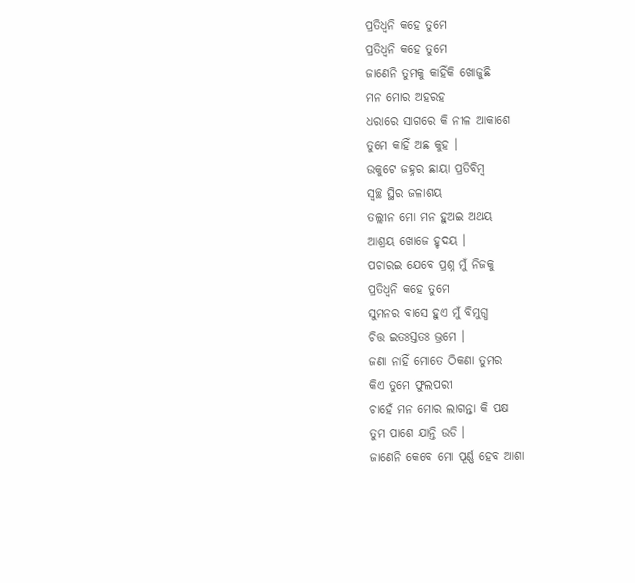ପ୍ରତିଧ୍ବନି କହେ ତୁମେ
ପ୍ରତିଧ୍ବନି କହେ ତୁମେ
ଜାଣେନି ତୁମକୁ କାହିଁକି ଖୋଜୁଛି
ମନ ମୋର ଅହରହ
ଧରାରେ ସାଗରେ କି ନୀଳ ଆକାଶେ
ତୁମେ କାହିଁ ଅଛ କୁହ ।
ଉକୁଟେ ଜହ୍ନର ଛାୟା ପ୍ରତିବିମ୍ବ
ସ୍ବଚ୍ଛ ସ୍ଥିର ଜଳାଶୟ
ତଲ୍ଲୀନ ମୋ ମନ ହୁଅଇ ଅଥୟ
ଆଶ୍ରୟ ଖୋଜେ ହୃଦୟ ।
ପଚାରଇ ଯେବେ ପ୍ରଶ୍ନ ମୁଁ ନିଜକୁ
ପ୍ରତିଧ୍ବନି କହେ ତୁମେ
ସୁମନର ବାସେ ହୁଏ ମୁଁ ବିମୁଗ୍ଧ
ଚିତ୍ତ ଇତଃସ୍ତତଃ ଭ୍ରମେ ।
ଜଣା ନାହିଁ ମୋତେ ଠିକଣା ତୁମର
କିଏ ତୁମେ ଫୁଲପରୀ
ଚାହେଁ ମନ ମୋର ଲାଗନ୍ତା କି ପକ୍ଷ
ତୁମ ପାଶେ ଯାନ୍ତି ଉଡି ।
ଜାଣେନି କେବେ ମୋ ପୂର୍ଣ୍ଣ ହେବ ଆଶା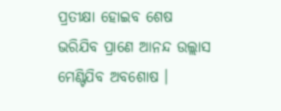ପ୍ରତୀକ୍ଷା ହୋଇବ ଶେଷ
ଭରିଯିବ ପ୍ରାଣେ ଆନନ୍ଦ ଉଲ୍ଲାସ
ମେଣ୍ଟିଯିବ ଅବଶୋଷ ।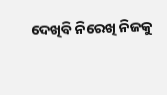ଦେଖିବି ନିରେଖି ନିଜକୁ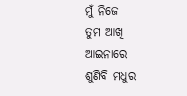ମୁଁ ନିଜେ
ତୁମ ଆଖି ଆଇନାରେ
ଶୁଣିବି ମଧୁର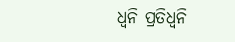ଧ୍ବନି ପ୍ରତିଧ୍ବନି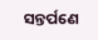ସନ୍ତର୍ପଣେ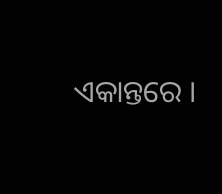ଏକାନ୍ତରେ ।